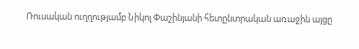Ռուսական ուղղությամբ Նիկոլ Փաշինյանի հետընտրական առաջին այցը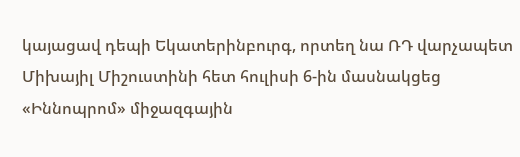կայացավ դեպի Եկատերինբուրգ, որտեղ նա ՌԴ վարչապետ Միխայիլ Միշուստինի հետ հուլիսի 6-ին մասնակցեց «Իննոպրոմ» միջազգային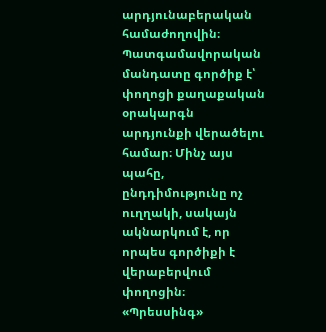արդյունաբերական համաժողովին։
Պատգամավորական մանդատը գործիք է՝ փողոցի քաղաքական օրակարգն արդյունքի վերածելու համար։ Մինչ այս պահը, ընդդիմությունը ոչ ուղղակի, սակայն ակնարկում է, որ որպես գործիքի է վերաբերվում փողոցին։
«Պրեսսինգ»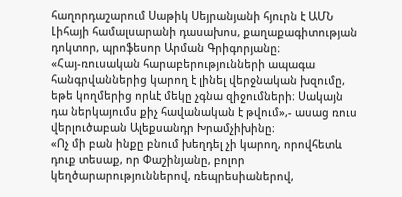հաղորդաշարում Սաթիկ Սեյրանյանի հյուրն է ԱՄՆ Լիհայի համալսարանի դասախոս, քաղաքագիտության դոկտոր, պրոֆեսոր Արման Գրիգորյանը։
«Հայ-ռուսական հարաբերությունների ապագա հանգրվաններից կարող է լինել վերջնական խզումը, եթե կողմերից որևէ մեկը չգնա զիջումների։ Սակայն դա ներկայումս քիչ հավանական է թվում»,- ասաց ռուս վերլուծաբան Ալեքսանդր Խրամչիխինը։
«Ոչ մի բան ինքը բնում խեղդել չի կարող, որովհետև դուք տեսաք, որ Փաշինյանը, բոլոր կեղծարարություններով, ռեպրեսիաներով,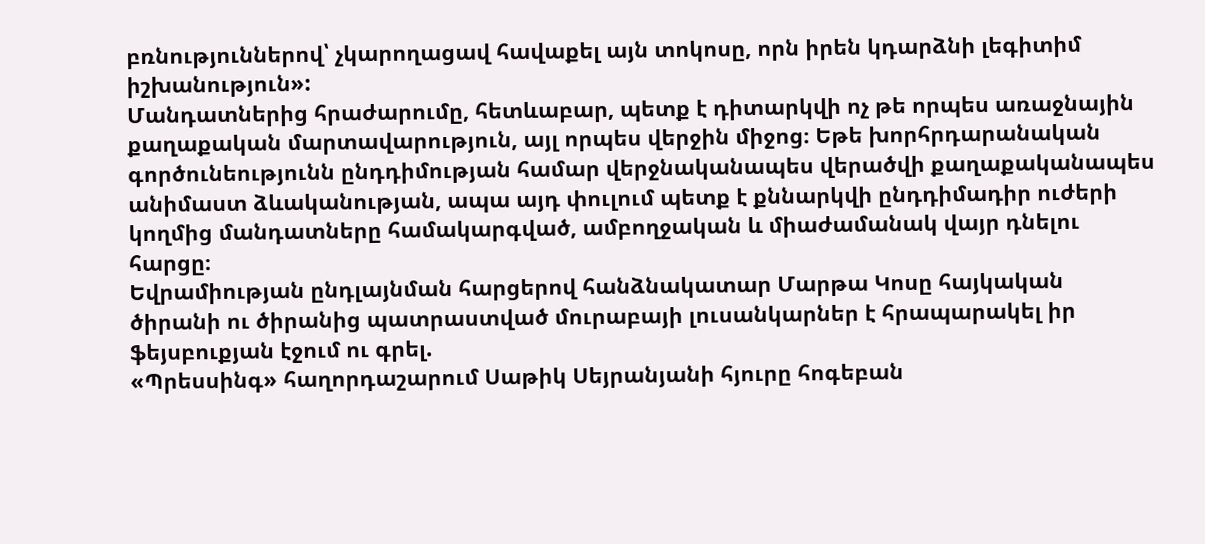բռնություններով՝ չկարողացավ հավաքել այն տոկոսը, որն իրեն կդարձնի լեգիտիմ իշխանություն»:
Մանդատներից հրաժարումը, հետևաբար, պետք է դիտարկվի ոչ թե որպես առաջնային քաղաքական մարտավարություն, այլ որպես վերջին միջոց։ Եթե խորհրդարանական գործունեությունն ընդդիմության համար վերջնականապես վերածվի քաղաքականապես անիմաստ ձևականության, ապա այդ փուլում պետք է քննարկվի ընդդիմադիր ուժերի կողմից մանդատները համակարգված, ամբողջական և միաժամանակ վայր դնելու հարցը։
Եվրամիության ընդլայնման հարցերով հանձնակատար Մարթա Կոսը հայկական ծիրանի ու ծիրանից պատրաստված մուրաբայի լուսանկարներ է հրապարակել իր ֆեյսբուքյան էջում ու գրել.
«Պրեսսինգ» հաղորդաշարում Սաթիկ Սեյրանյանի հյուրը հոգեբան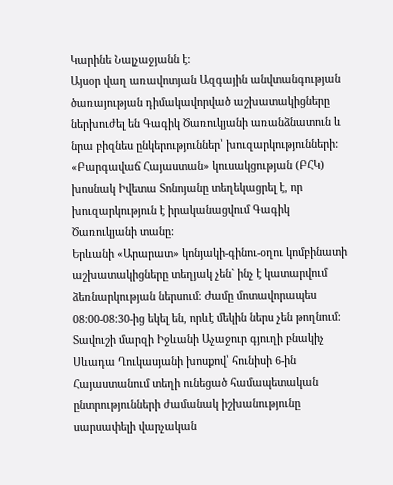Կարինե Նալչաջյանն է:
Այսօր վաղ առավոտյան Ազգային անվտանգության ծառայության դիմակավորված աշխատակիցները ներխուժել են Գագիկ Ծառուկյանի առանձնատուն և նրա բիզնես ընկերություններ՝ խուզարկությունների: «Բարգավաճ Հայաստան» կուսակցության (ԲՀԿ) խոսնակ Իվետա Տոնոյանը տեղեկացրել է, որ խուզարկություն է իրականացվում Գագիկ Ծառուկյանի տանը:
Երևանի «Արարատ» կոնյակի-գինու-օղու կոմբինատի աշխատակիցները տեղյակ չեն` ինչ է կատարվում ձեռնարկության ներսում։ Ժամը մոտավորապես 08:00-08:30-ից եկել են, որևէ մեկին ներս չեն թողնում:
Տավուշի մարզի Իջևանի Աչաջուր գյուղի բնակիչ Սևադա Ղուկասյանի խոսքով՝ հունիսի 6-ին Հայաստանում տեղի ունեցած համապետական ընտրությունների ժամանակ իշխանությունը սարսափելի վարչական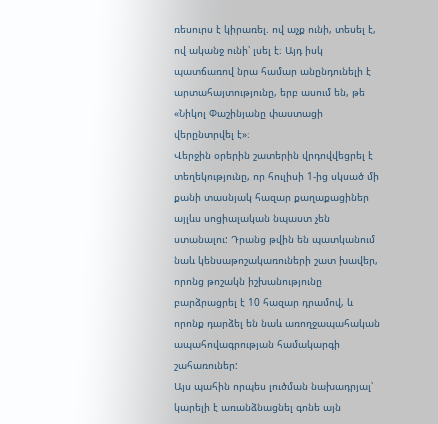ռեսուրս է կիրառել. ով աչք ունի, տեսել է, ով ականջ ունի՝ լսել է։ Այդ իսկ պատճառով նրա համար անընդունելի է արտահայտությունը, երբ ասում են, թե «Նիկոլ Փաշինյանը փաստացի վերընտրվել է»։
Վերջին օրերին շատերին վրդովվեցրել է տեղեկությունը, որ հուլիսի 1-ից սկսած մի քանի տասնյակ հազար քաղաքացիներ այլևս սոցիալական նպաստ չեն ստանալու: Դրանց թվին են պատկանում նաև կենսաթոշակառուների շատ խավեր, որոնց թոշակն իշխանությունը բարձրացրել է 10 հազար դրամով, և որոնք դարձել են նաև առողջապահական ապահովագրության համակարգի շահառուներ:
Այս պահին որպես լուծման նախադրյալ՝ կարելի է առանձնացնել գոնե այն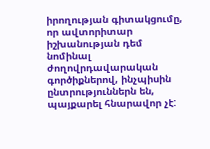իրողության գիտակցումը, որ ավտորիտար իշխանության դեմ նոմինալ ժողովրդավարական գործիքներով, ինչպիսին ընտրություններն են, պայքարել հնարավոր չէ: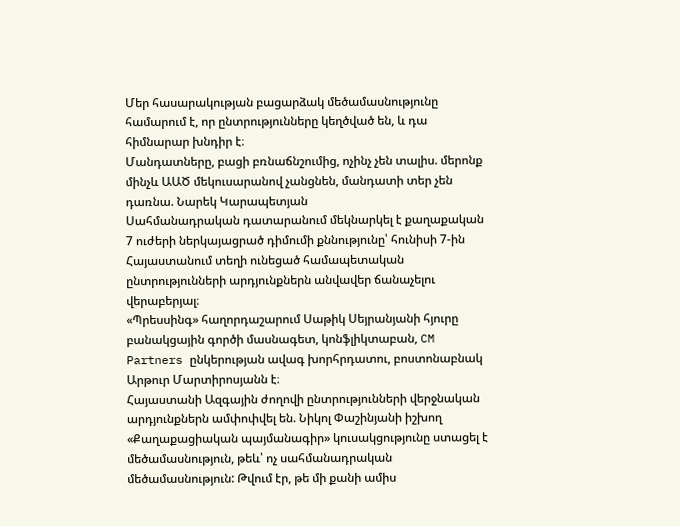Մեր հասարակության բացարձակ մեծամասնությունը համարում է, որ ընտրությունները կեղծված են, և դա հիմնարար խնդիր է։
Մանդատները, բացի բռնաճնշումից, ոչինչ չեն տալիս. մերոնք մինչև ԱԱԾ մեկուսարանով չանցնեն, մանդատի տեր չեն դառնա. Նարեկ Կարապետյան
Սահմանադրական դատարանում մեկնարկել է քաղաքական 7 ուժերի ներկայացրած դիմումի քննությունը՝ հունիսի 7-ին Հայաստանում տեղի ունեցած համապետական ընտրությունների արդյունքներն անվավեր ճանաչելու վերաբերյալ։
«Պրեսսինգ» հաղորդաշարում Սաթիկ Սեյրանյանի հյուրը բանակցային գործի մասնագետ, կոնֆլիկտաբան, CM Partners ընկերության ավագ խորհրդատու, բոստոնաբնակ Արթուր Մարտիրոսյանն է։
Հայաստանի Ազգային ժողովի ընտրությունների վերջնական արդյունքներն ամփոփվել են. Նիկոլ Փաշինյանի իշխող «Քաղաքացիական պայմանագիր» կուսակցությունը ստացել է մեծամասնություն, թեև՝ ոչ սահմանադրական մեծամասնություն: Թվում էր, թե մի քանի ամիս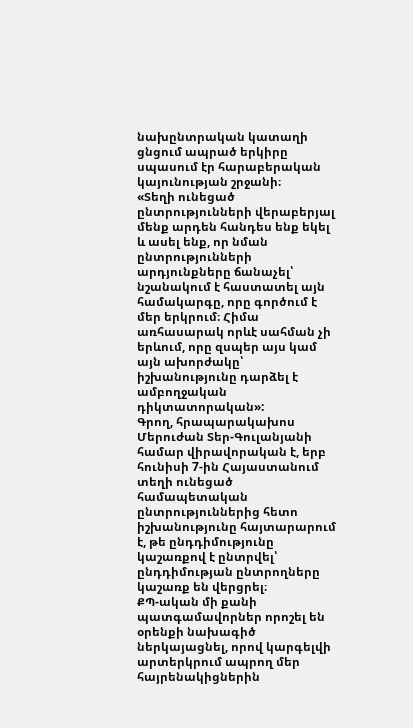նախընտրական կատաղի ցնցում ապրած երկիրը սպասում էր հարաբերական կայունության շրջանի։
«Տեղի ունեցած ընտրությունների վերաբերյալ մենք արդեն հանդես ենք եկել և ասել ենք, որ նման ընտրությունների արդյունքները ճանաչել՝ նշանակում է հաստատել այն համակարգը, որը գործում է մեր երկրում։ Հիմա առհասարակ որևէ սահման չի երևում, որը զսպեր այս կամ այն ախորժակը՝ իշխանությունը դարձել է ամբողջական դիկտատորական»:
Գրող, հրապարակախոս Մերուժան Տեր-Գուլանյանի համար վիրավորական է, երբ հունիսի 7-ին Հայաստանում տեղի ունեցած համապետական ընտրություններից հետո իշխանությունը հայտարարում է, թե ընդդիմությունը կաշառքով է ընտրվել՝ ընդդիմության ընտրողները կաշառք են վերցրել։
ՔՊ-ական մի քանի պատգամավորներ որոշել են օրենքի նախագիծ ներկայացնել, որով կարգելվի արտերկրում ապրող մեր հայրենակիցներին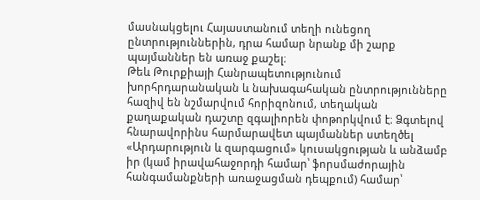մասնակցելու Հայաստանում տեղի ունեցող ընտրություններին, դրա համար նրանք մի շարք պայմաններ են առաջ քաշել։
Թեև Թուրքիայի Հանրապետությունում խորհրդարանական և նախագահական ընտրությունները հազիվ են նշմարվում հորիզոնում, տեղական քաղաքական դաշտը զգալիորեն փոթորկվում է։ Ձգտելով հնարավորինս հարմարավետ պայմաններ ստեղծել «Արդարություն և զարգացում» կուսակցության և անձամբ իր (կամ իրավահաջորդի համար՝ ֆորսմաժորային հանգամանքների առաջացման դեպքում) համար՝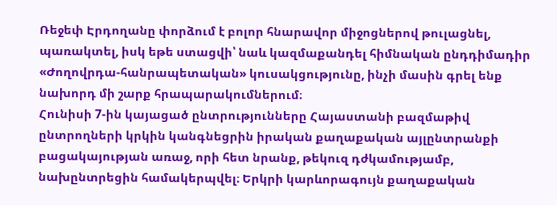Ռեջեփ Էրդողանը փորձում է բոլոր հնարավոր միջոցներով թուլացնել, պառակտել, իսկ եթե ստացվի՝ նաև կազմաքանդել հիմնական ընդդիմադիր «Ժողովրդա-հանրապետական» կուսակցությունը, ինչի մասին գրել ենք նախորդ մի շարք հրապարակումներում։
Հունիսի 7-ին կայացած ընտրությունները Հայաստանի բազմաթիվ ընտրողների կրկին կանգնեցրին իրական քաղաքական այլընտրանքի բացակայության առաջ, որի հետ նրանք, թեկուզ դժկամությամբ, նախընտրեցին համակերպվել։ Երկրի կարևորագույն քաղաքական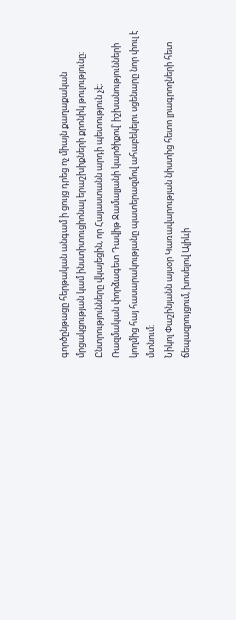գործընթացը հերթական անգամ ի ցույց դրեց ոչ միայն քաղաքական մրցակցության կամ ինստիտուցիոնալ երաշխիքների քրոնիկ թուլությունը։ Ընտրությունները վկայեցին, որ Հայաստանն արդի պետություն չէ։
Ռազմական փորձագետ Դավիթ Ջամալյանի կարծիքով՝ իշխանությունների կողմից հայ հասարակությանը պատերազմով ահաբեկելու սցենարը նոր փուլ է մտնում։
Նիկոլ Փաշինյանն այսօր Կառավարության նիստից հետո լրագրողների հետ ճեպազրույցում, խոսելով Ալիևի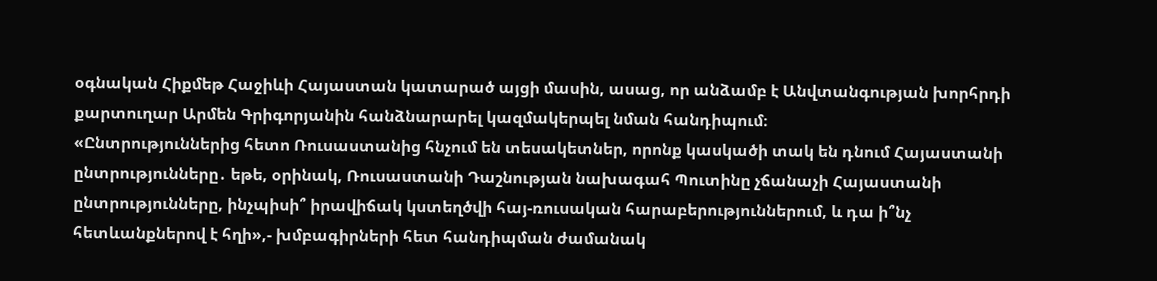օգնական Հիքմեթ Հաջիևի Հայաստան կատարած այցի մասին, ասաց, որ անձամբ է Անվտանգության խորհրդի քարտուղար Արմեն Գրիգորյանին հանձնարարել կազմակերպել նման հանդիպում։
«Ընտրություններից հետո Ռուսաստանից հնչում են տեսակետներ, որոնք կասկածի տակ են դնում Հայաստանի ընտրությունները․ եթե, օրինակ, Ռուսաստանի Դաշնության նախագահ Պուտինը չճանաչի Հայաստանի ընտրությունները, ինչպիսի՞ իրավիճակ կստեղծվի հայ-ռուսական հարաբերություններում, և դա ի՞նչ հետևանքներով է հղի»,- խմբագիրների հետ հանդիպման ժամանակ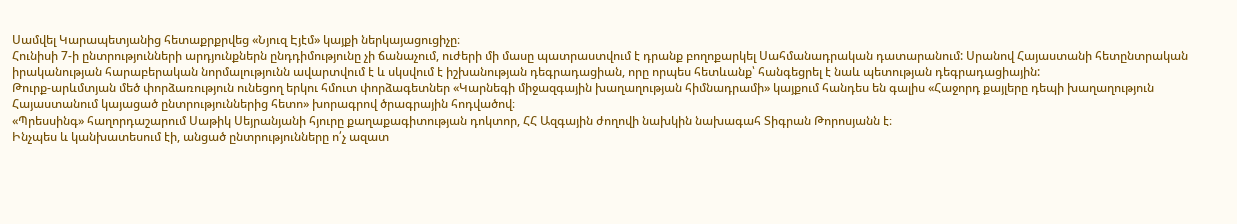Սամվել Կարապետյանից հետաքրքրվեց «Նյուզ Էյէմ» կայքի ներկայացուցիչը։
Հունիսի 7-ի ընտրությունների արդյունքներն ընդդիմությունը չի ճանաչում, ուժերի մի մասը պատրաստվում է դրանք բողոքարկել Սահմանադրական դատարանում: Սրանով Հայաստանի հետընտրական իրականության հարաբերական նորմալությունն ավարտվում է և սկսվում է իշխանության դեգրադացիան, որը որպես հետևանք՝ հանգեցրել է նաև պետության դեգրադացիային:
Թուրք-արևմտյան մեծ փորձառություն ունեցող երկու հմուտ փորձագետներ «Կարնեգի միջազգային խաղաղության հիմնադրամի» կայքում հանդես են գալիս «Հաջորդ քայլերը դեպի խաղաղություն Հայաստանում կայացած ընտրություններից հետո» խորագրով ծրագրային հոդվածով։
«Պրեսսինգ» հաղորդաշարում Սաթիկ Սեյրանյանի հյուրը քաղաքագիտության դոկտոր, ՀՀ Ազգային ժողովի նախկին նախագահ Տիգրան Թորոսյանն է։
Ինչպես և կանխատեսում էի, անցած ընտրությունները ո՛չ ազատ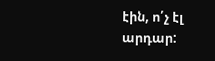էին, ո՛չ էլ արդար: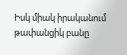Իսկ միակ իրականում թափանցիկ բանը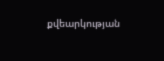քվեարկության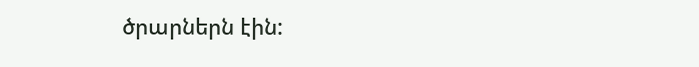ծրարներն էին: